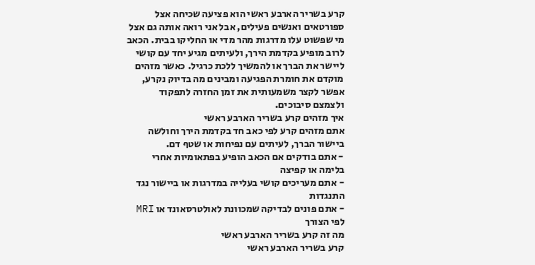קרע בשריר הארבע ראשי הוא פציעה שכיחה אצל ספורטאים ואנשים פעילים, אבל אני רואה אותה גם אצל מי שפשוט עלו מדרגות מהר מדי או החליקו בבית. הכאב לרוב מופיע בקדמת הירך, ולעיתים מגיע יחד עם קושי ליישר את הברך או להמשיך ללכת כרגיל. כאשר מזהים מוקדם את חומרת הפגיעה ומבינים מה בדיוק נקרע, אפשר לקצר משמעותית את זמן החזרה לתפקוד ולצמצם סיבוכים.
איך מזהים קרע בשריר הארבע ראשי
אתם מזהים קרע לפי כאב חד בקדמת הירך וחולשה ביישור הברך, לעיתים עם נפיחות או שטף דם.
- אתם בודקים אם הכאב הופיע בפתאומיות אחרי בלימה או קפיצה
- אתם מעריכים קושי בעלייה במדרגות או ביישור נגד התנגדות
- אתם פונים לבדיקה שמכוונת לאולטרסאונד או MRI לפי הצורך
מה זה קרע בשריר הארבע ראשי
קרע בשריר הארבע ראשי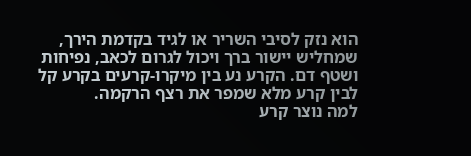הוא נזק לסיבי השריר או לגיד בקדמת הירך, שמחליש יישור ברך ויכול לגרום לכאב, נפיחות ושטף דם. הקרע נע בין מיקרו-קרעים בקרע קל לבין קרע מלא שמפר את רצף הרקמה.
למה נוצר קרע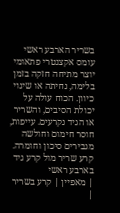בשריר הארבע ראשי
עומס אקצנטרי פתאומי יוצר מתיחה חזקה בזמן בלימה, נחיתה או שינוי כיוון. הכוח עולה על יכולת הסיבים, והשריר או הגיד נקרעים. עייפות, חוסר חימום וחולשה מגבירים סיכון וחומרה.
קרע שריר מול קרע גיד בארבע ראשי
| מאפיין | קרע בשריר |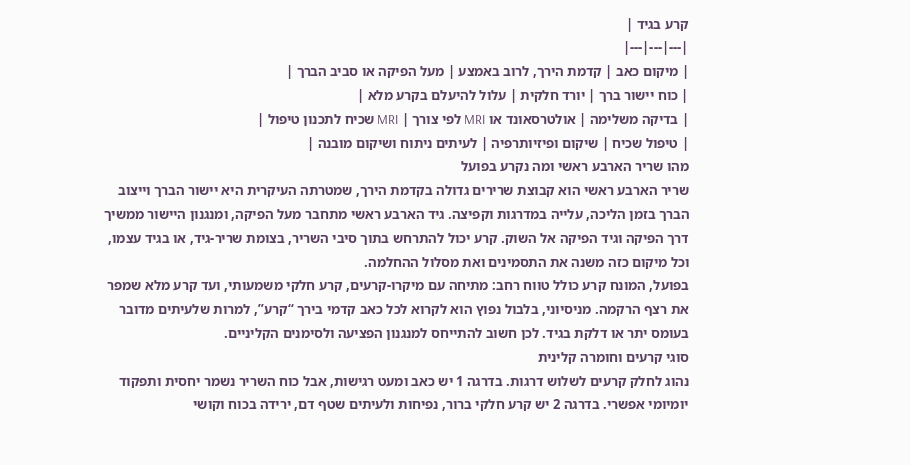קרע בגיד |
|---|---|---|
| מיקום כאב | קדמת הירך, לרוב באמצע | מעל הפיקה או סביב הברך |
| כוח יישור ברך | יורד חלקית | עלול להיעלם בקרע מלא |
| בדיקה משלימה | אולטרסאונד או MRI לפי צורך | MRI שכיח לתכנון טיפול |
| טיפול שכיח | שיקום ופיזיותרפיה | לעיתים ניתוח ושיקום מובנה |
מהו שריר הארבע ראשי ומה נקרע בפועל
שריר הארבע ראשי הוא קבוצת שרירים גדולה בקדמת הירך, שמטרתה העיקרית היא יישור הברך וייצוב הברך בזמן הליכה, עלייה במדרגות וקפיצה. גיד הארבע ראשי מתחבר מעל הפיקה, ומנגנון היישור ממשיך דרך הפיקה וגיד הפיקה אל השוק. קרע יכול להתרחש בתוך סיבי השריר, בצומת שריר-גיד, או בגיד עצמו, וכל מיקום כזה משנה את התסמינים ואת מסלול ההחלמה.
בפועל, המונח קרע כולל טווח רחב: מתיחה עם מיקרו-קרעים, קרע חלקי משמעותי, ועד קרע מלא שמפר את רצף הרקמה. מניסיוני, בלבול נפוץ הוא לקרוא לכל כאב קדמי בירך “קרע”, למרות שלעיתים מדובר בעומס יתר או דלקת בגיד. לכן חשוב להתייחס למנגנון הפציעה ולסימנים הקליניים.
סוגי קרעים וחומרה קלינית
נהוג לחלק קרעים לשלוש דרגות. בדרגה 1 יש כאב ומעט רגישות, אבל כוח השריר נשמר יחסית ותפקוד יומיומי אפשרי. בדרגה 2 יש קרע חלקי ברור, נפיחות ולעיתים שטף דם, ירידה בכוח וקושי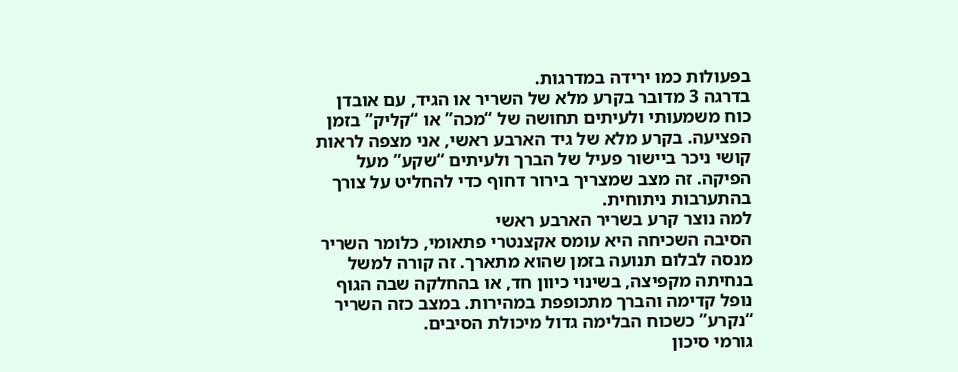בפעולות כמו ירידה במדרגות.
בדרגה 3 מדובר בקרע מלא של השריר או הגיד, עם אובדן כוח משמעותי ולעיתים תחושה של “מכה” או “קליק” בזמן הפציעה. בקרע מלא של גיד הארבע ראשי, אני מצפה לראות קושי ניכר ביישור פעיל של הברך ולעיתים “שקע” מעל הפיקה. זה מצב שמצריך בירור דחוף כדי להחליט על צורך בהתערבות ניתוחית.
למה נוצר קרע בשריר הארבע ראשי
הסיבה השכיחה היא עומס אקצנטרי פתאומי, כלומר השריר מנסה לבלום תנועה בזמן שהוא מתארך. זה קורה למשל בנחיתה מקפיצה, בשינוי כיוון חד, או בהחלקה שבה הגוף נופל קדימה והברך מתכופפת במהירות. במצב כזה השריר “נקרע” כשכוח הבלימה גדול מיכולת הסיבים.
גורמי סיכון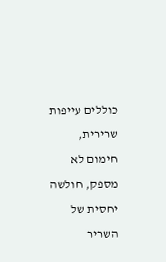כוללים עייפות שרירית, חימום לא מספק, חולשה יחסית של השריר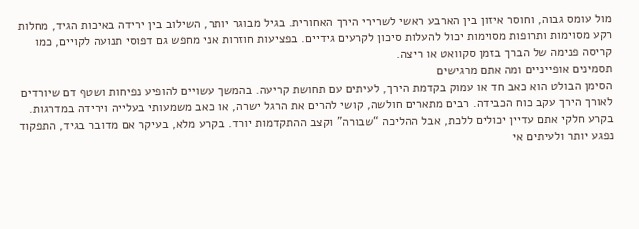מול עומס גבוה, וחוסר איזון בין הארבע ראשי לשרירי הירך האחורית. בגיל מבוגר יותר, השילוב בין ירידה באיכות הגיד, מחלות רקע מסוימות ותרופות מסוימות יכול להעלות סיכון לקרעים גידיים. בפציעות חוזרות אני מחפש גם דפוסי תנועה לקויים, כמו קריסה פנימה של הברך בזמן סקוואט או ריצה.
תסמינים אופייניים ומה אתם מרגישים
הסימן הבולט הוא כאב חד או עמוק בקדמת הירך, לעיתים עם תחושת קריעה. בהמשך עשויים להופיע נפיחות ושטף דם שיורדים לאורך הירך עקב כוח הכבידה. רבים מתארים חולשה, קושי להרים את הרגל ישרה, או כאב משמעותי בעלייה וירידה במדרגות.
בקרע חלקי אתם עדיין יכולים ללכת, אבל ההליכה “שבורה” וקצב ההתקדמות יורד. בקרע מלא, בעיקר אם מדובר בגיד, התפקוד נפגע יותר ולעיתים אי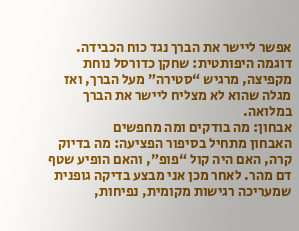אפשר ליישר את הברך נגד כוח הכבידה. דוגמה היפותטית: שחקן כדורסל נוחת מקפיצה, מרגיש “סטירה” מעל הברך, ואז מגלה שהוא לא מצליח ליישר את הברך במלואה.
אבחון: מה בודקים ומה מחפשים
האבחון מתחיל בסיפור הפציעה: מה בדיוק קרה, האם היה קול “פופ”, והאם הופיע שטף דם מהר. לאחר מכן אני מבצע בדיקה גופנית שמעריכה רגישות מקומית, נפיחות,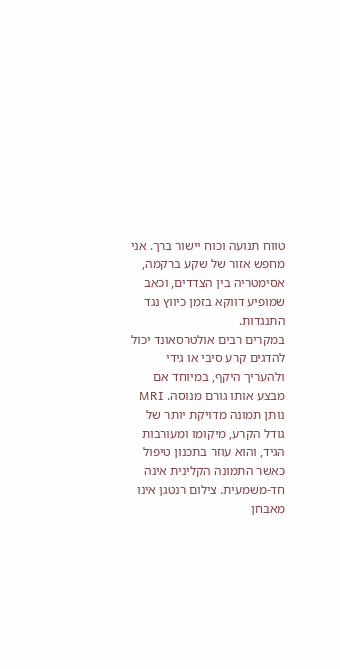טווח תנועה וכוח יישור ברך. אני מחפש אזור של שקע ברקמה, אסימטריה בין הצדדים, וכאב שמופיע דווקא בזמן כיווץ נגד התנגדות.
במקרים רבים אולטרסאונד יכול להדגים קרע סיבי או גידי ולהעריך היקף, במיוחד אם מבצע אותו גורם מנוסה. MRI נותן תמונה מדויקת יותר של גודל הקרע, מיקומו ומעורבות הגיד, והוא עוזר בתכנון טיפול כאשר התמונה הקלינית אינה חד-משמעית. צילום רנטגן אינו מאבחן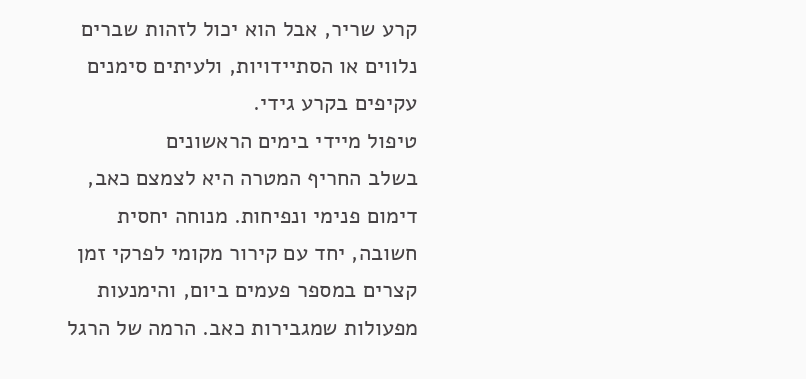קרע שריר, אבל הוא יכול לזהות שברים נלווים או הסתיידויות, ולעיתים סימנים עקיפים בקרע גידי.
טיפול מיידי בימים הראשונים
בשלב החריף המטרה היא לצמצם כאב, דימום פנימי ונפיחות. מנוחה יחסית חשובה, יחד עם קירור מקומי לפרקי זמן קצרים במספר פעמים ביום, והימנעות מפעולות שמגבירות כאב. הרמה של הרגל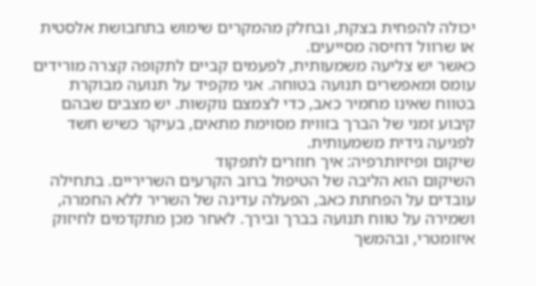יכולה להפחית בצקת, ובחלק מהמקרים שימוש בתחבושת אלסטית או שרוול דחיסה מסייעים.
כאשר יש צליעה משמעותית, לפעמים קביים לתקופה קצרה מורידים עומס ומאפשרים תנועה בטוחה. אני מקפיד על תנועה מבוקרת בטווח שאינו מחמיר כאב, כדי לצמצם נוקשות. יש מצבים שבהם קיבוע זמני של הברך בזווית מסוימת מתאים, בעיקר כשיש חשד לפגיעה גידית משמעותית.
שיקום ופיזיותרפיה: איך חוזרים לתפקוד
השיקום הוא הליבה של הטיפול ברוב הקרעים השריריים. בתחילה עובדים על הפחתת כאב, הפעלה עדינה של השריר ללא החמרה, ושמירה על טווח תנועה בברך ובירך. לאחר מכן מתקדמים לחיזוק איזומטרי, ובהמשך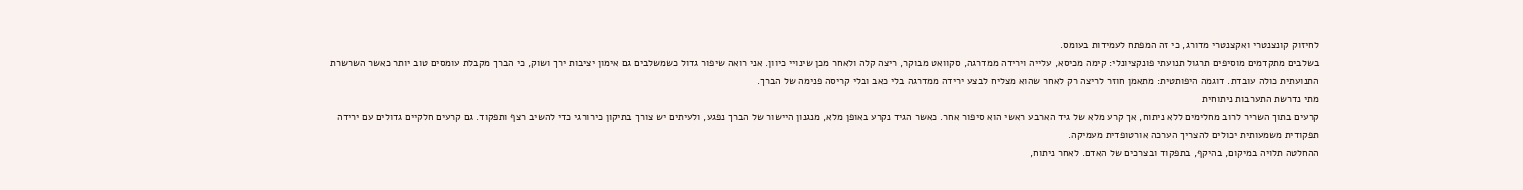לחיזוק קונצנטרי ואקצנטרי מדורג, כי זה המפתח לעמידות בעומס.
בשלבים מתקדמים מוסיפים תרגול תנועתי פונקציונלי: קימה מכיסא, עלייה וירידה ממדרגה, סקוואט מבוקר, ריצה קלה ולאחר מכן שינויי כיוון. אני רואה שיפור גדול כשמשלבים גם אימון יציבות ירך ושוק, כי הברך מקבלת עומסים טוב יותר כאשר השרשרת התנועתית כולה עובדת. דוגמה היפותטית: מתאמן חוזר לריצה רק לאחר שהוא מצליח לבצע ירידה ממדרגה בלי כאב ובלי קריסה פנימה של הברך.
מתי נדרשת התערבות ניתוחית
קרעים בתוך השריר לרוב מחלימים ללא ניתוח, אך קרע מלא של גיד הארבע ראשי הוא סיפור אחר. כאשר הגיד נקרע באופן מלא, מנגנון היישור של הברך נפגע, ולעיתים יש צורך בתיקון כירורגי כדי להשיב רצף ותפקוד. גם קרעים חלקיים גדולים עם ירידה תפקודית משמעותית יכולים להצריך הערכה אורטופדית מעמיקה.
ההחלטה תלויה במיקום, בהיקף, בתפקוד ובצרכים של האדם. לאחר ניתוח,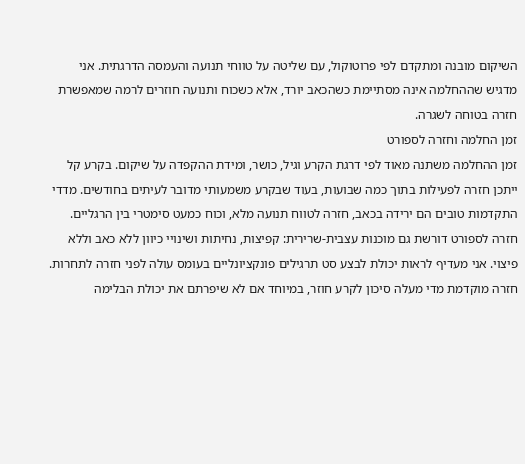השיקום מובנה ומתקדם לפי פרוטוקול, עם שליטה על טווחי תנועה והעמסה הדרגתית. אני מדגיש שההחלמה אינה מסתיימת כשהכאב יורד, אלא כשכוח ותנועה חוזרים לרמה שמאפשרת חזרה בטוחה לשגרה.
זמן החלמה וחזרה לספורט
זמן ההחלמה משתנה מאוד לפי דרגת הקרע וגיל, כושר, ומידת ההקפדה על שיקום. בקרע קל ייתכן חזרה לפעילות בתוך כמה שבועות, בעוד שבקרע משמעותי מדובר לעיתים בחודשים. מדדי התקדמות טובים הם ירידה בכאב, חזרה לטווח תנועה מלא, וכוח כמעט סימטרי בין הרגליים.
חזרה לספורט דורשת גם מוכנות עצבית-שרירית: קפיצות, נחיתות ושינויי כיוון ללא כאב וללא פיצוי. אני מעדיף לראות יכולת לבצע סט תרגילים פונקציונליים בעומס עולה לפני חזרה לתחרות. חזרה מוקדמת מדי מעלה סיכון לקרע חוזר, במיוחד אם לא שיפרתם את יכולת הבלימה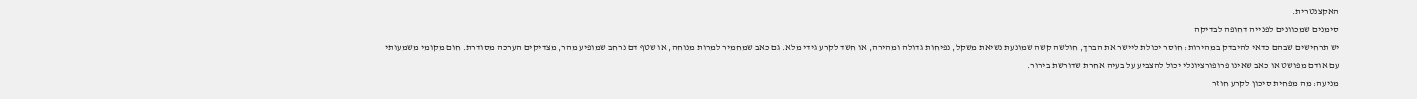האקצנטרית.
סימנים שמכוונים לפנייה דחופה לבדיקה
יש תרחישים שבהם כדאי להיבדק במהירות: חוסר יכולת ליישר את הברך, חולשה קשה שמונעת נשיאת משקל, נפיחות גדולה ומהירה, או חשד לקרע גידי מלא. גם כאב שמחמיר למרות מנוחה, או שטף דם נרחב שמופיע מהר, מצדיקים הערכה מסודרת. חום מקומי משמעותי עם אודם מפושט או כאב שאינו פרופורציונלי יכול להצביע על בעיה אחרת שדורשת בירור.
מניעה: מה מפחית סיכון לקרע חוזר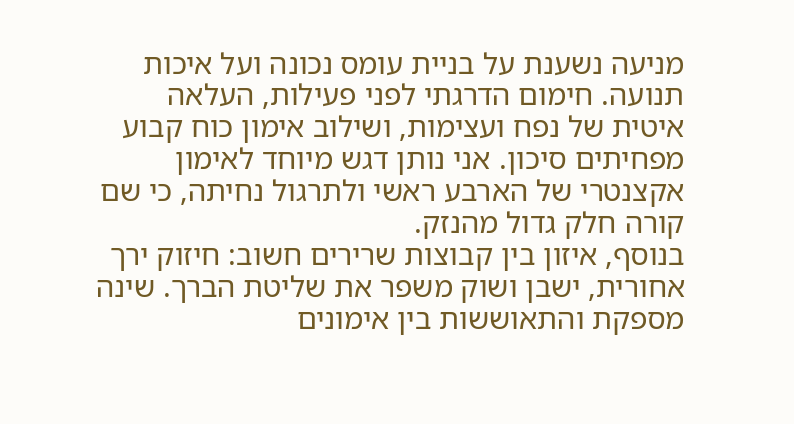מניעה נשענת על בניית עומס נכונה ועל איכות תנועה. חימום הדרגתי לפני פעילות, העלאה איטית של נפח ועצימות, ושילוב אימון כוח קבוע מפחיתים סיכון. אני נותן דגש מיוחד לאימון אקצנטרי של הארבע ראשי ולתרגול נחיתה, כי שם קורה חלק גדול מהנזק.
בנוסף, איזון בין קבוצות שרירים חשוב: חיזוק ירך אחורית, ישבן ושוק משפר את שליטת הברך. שינה מספקת והתאוששות בין אימונים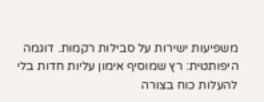משפיעות ישירות על סבילות רקמות. דוגמה היפותטית: רץ שמוסיף אימון עליות חדות בלי להעלות כוח בצורה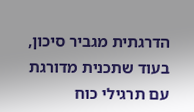הדרגתית מגביר סיכון, בעוד שתכנית מדורגת עם תרגילי כוח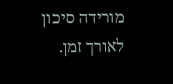מורידה סיכון לאורך זמן.